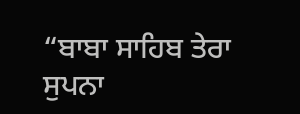“ਬਾਬਾ ਸਾਹਿਬ ਤੇਰਾ ਸੁਪਨਾ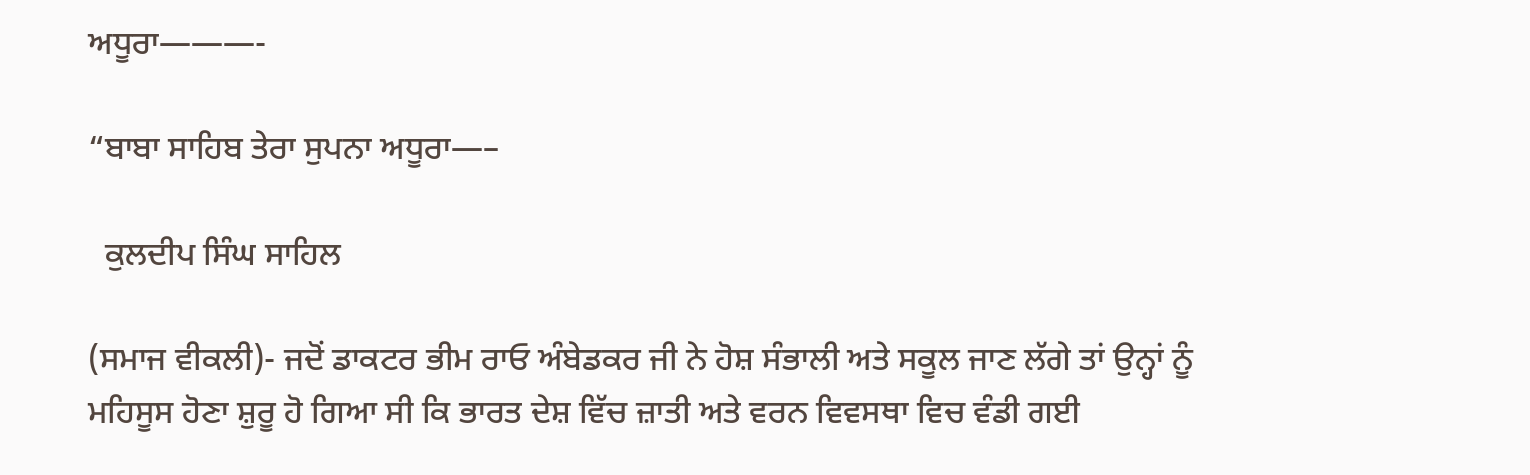ਅਧੂਰਾ———-

“ਬਾਬਾ ਸਾਹਿਬ ਤੇਰਾ ਸੁਪਨਾ ਅਧੂਰਾ—–

  ਕੁਲਦੀਪ ਸਿੰਘ ਸਾਹਿਲ

(ਸਮਾਜ ਵੀਕਲੀ)- ਜਦੋਂ ਡਾਕਟਰ ਭੀਮ ਰਾਓ ਅੰਬੇਡਕਰ ਜੀ ਨੇ ਹੋਸ਼ ਸੰਭਾਲੀ ਅਤੇ ਸਕੂਲ ਜਾਣ ਲੱਗੇ ਤਾਂ ਉਨ੍ਹਾਂ ਨੂੰ ਮਹਿਸੂਸ ਹੋਣਾ ਸ਼ੁਰੂ ਹੋ ਗਿਆ ਸੀ ਕਿ ਭਾਰਤ ਦੇਸ਼ ਵਿੱਚ ਜ਼ਾਤੀ ਅਤੇ ਵਰਨ ਵਿਵਸਥਾ ਵਿਚ ਵੰਡੀ ਗਈ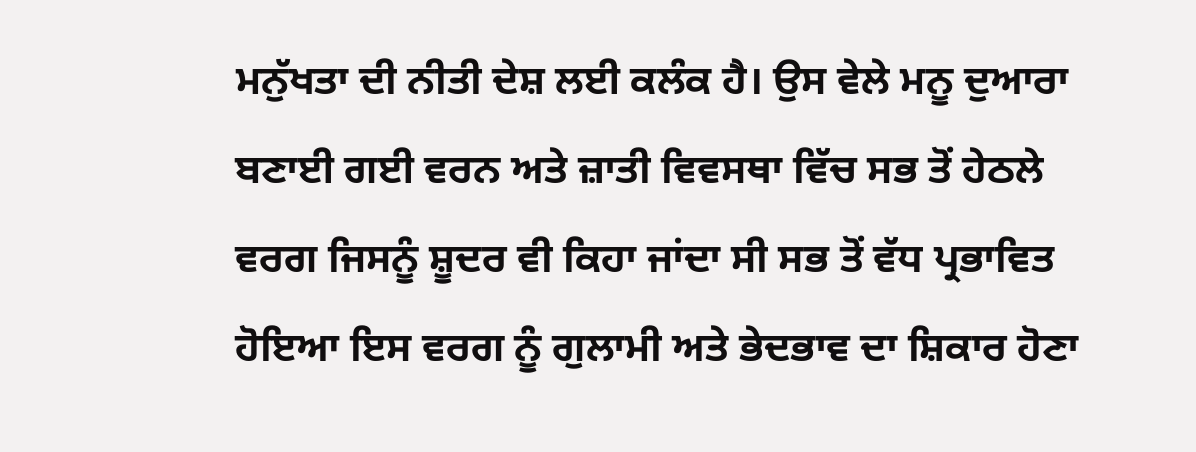ਮਨੁੱਖਤਾ ਦੀ ਨੀਤੀ ਦੇਸ਼ ਲਈ ਕਲੰਕ ਹੈ। ਉਸ ਵੇਲੇ ਮਨੂ ਦੁਆਰਾ ਬਣਾਈ ਗਈ ਵਰਨ ਅਤੇ ਜ਼ਾਤੀ ਵਿਵਸਥਾ ਵਿੱਚ ਸਭ ਤੋਂ ਹੇਠਲੇ ਵਰਗ ਜਿਸਨੂੰ ਸ਼ੂਦਰ ਵੀ ਕਿਹਾ ਜਾਂਦਾ ਸੀ ਸਭ ਤੋਂ ਵੱਧ ਪ੍ਰਭਾਵਿਤ ਹੋਇਆ ਇਸ ਵਰਗ ਨੂੰ ਗੁਲਾਮੀ ਅਤੇ ਭੇਦਭਾਵ ਦਾ ਸ਼ਿਕਾਰ ਹੋਣਾ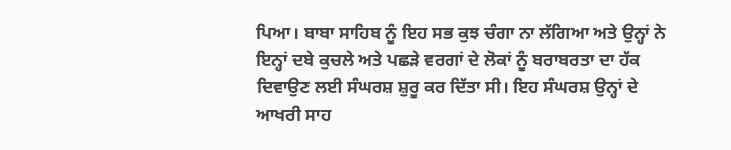ਪਿਆ। ਬਾਬਾ ਸਾਹਿਬ ਨੂੰ ਇਹ ਸਭ ਕੁਝ ਚੰਗਾ ਨਾ ਲੱਗਿਆ ਅਤੇ ਉਨ੍ਹਾਂ ਨੇ ਇਨ੍ਹਾਂ ਦਬੇ ਕੁਚਲੇ ਅਤੇ ਪਛੜੇ ਵਰਗਾਂ ਦੇ ਲੋਕਾਂ ਨੂੰ ਬਰਾਬਰਤਾ ਦਾ ਹੱਕ ਦਿਵਾਉਣ ਲਈ ਸੰਘਰਸ਼ ਸ਼ੁਰੂ ਕਰ ਦਿੱਤਾ ਸੀ। ਇਹ ਸੰਘਰਸ਼ ਉਨ੍ਹਾਂ ਦੇ ਆਖਰੀ ਸਾਹ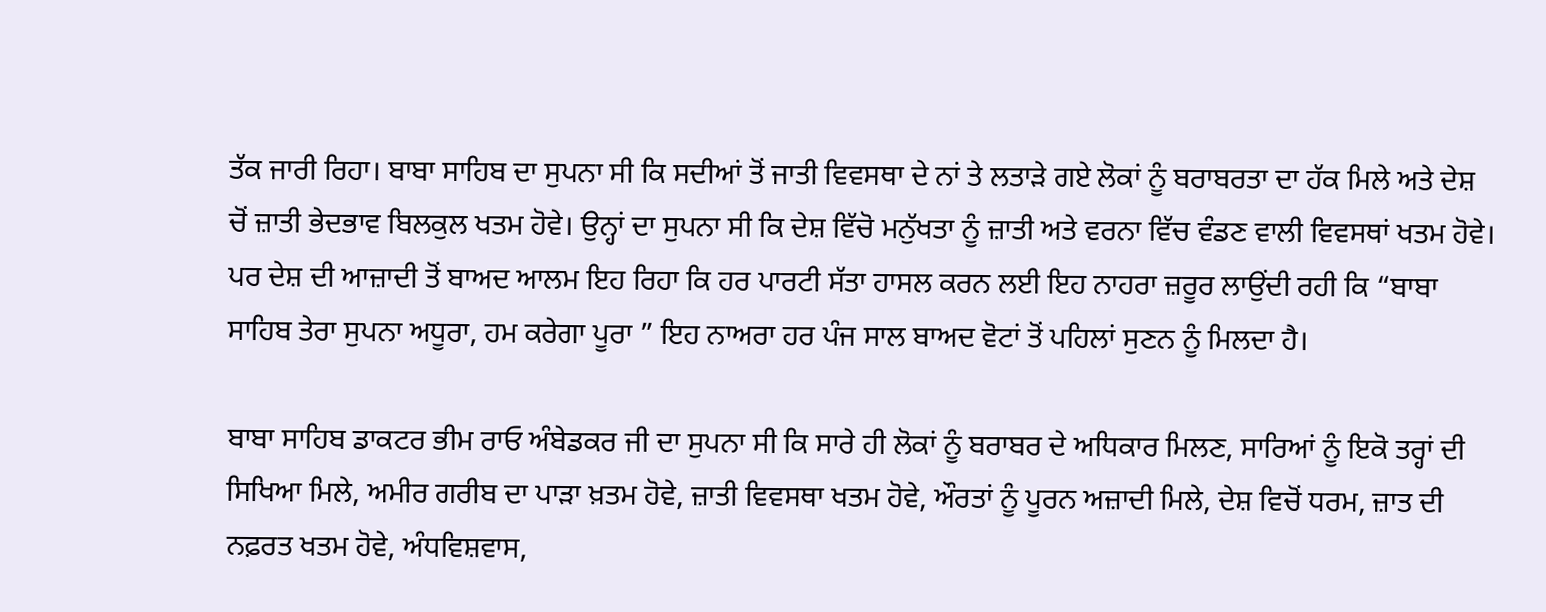ਤੱਕ ਜਾਰੀ ਰਿਹਾ। ਬਾਬਾ ਸਾਹਿਬ ਦਾ ਸੁਪਨਾ ਸੀ ਕਿ ਸਦੀਆਂ ਤੋਂ ਜਾਤੀ ਵਿਵਸਥਾ ਦੇ ਨਾਂ ਤੇ ਲਤਾੜੇ ਗਏ ਲੋਕਾਂ ਨੂੰ ਬਰਾਬਰਤਾ ਦਾ ਹੱਕ ਮਿਲੇ ਅਤੇ ਦੇਸ਼ ਚੋਂ ਜ਼ਾਤੀ ਭੇਦਭਾਵ ਬਿਲਕੁਲ ਖਤਮ ਹੋਵੇ। ਉਨ੍ਹਾਂ ਦਾ ਸੁਪਨਾ ਸੀ ਕਿ ਦੇਸ਼ ਵਿੱਚੋ ਮਨੁੱਖਤਾ ਨੂੰ ਜ਼ਾਤੀ ਅਤੇ ਵਰਨਾ ਵਿੱਚ ਵੰਡਣ ਵਾਲੀ ਵਿਵਸਥਾਂ ਖਤਮ ਹੋਵੇ। ਪਰ ਦੇਸ਼ ਦੀ ਆਜ਼ਾਦੀ ਤੋਂ ਬਾਅਦ ਆਲਮ ਇਹ ਰਿਹਾ ਕਿ ਹਰ ਪਾਰਟੀ ਸੱਤਾ ਹਾਸਲ ਕਰਨ ਲਈ ਇਹ ਨਾਹਰਾ ਜ਼ਰੂਰ ਲਾਉਂਦੀ ਰਹੀ ਕਿ “ਬਾਬਾ ਸਾਹਿਬ ਤੇਰਾ ਸੁਪਨਾ ਅਧੂਰਾ, ਹਮ ਕਰੇਗਾ ਪੂਰਾ ” ਇਹ ਨਾਅਰਾ ਹਰ ਪੰਜ ਸਾਲ ਬਾਅਦ ਵੋਟਾਂ ਤੋਂ ਪਹਿਲਾਂ ਸੁਣਨ ਨੂੰ ਮਿਲਦਾ ਹੈ।

ਬਾਬਾ ਸਾਹਿਬ ਡਾਕਟਰ ਭੀਮ ਰਾਓ ਅੰਬੇਡਕਰ ਜੀ ਦਾ ਸੁਪਨਾ ਸੀ ਕਿ ਸਾਰੇ ਹੀ ਲੋਕਾਂ ਨੂੰ ਬਰਾਬਰ ਦੇ ਅਧਿਕਾਰ ਮਿਲਣ, ਸਾਰਿਆਂ ਨੂੰ ਇਕੋ ਤਰ੍ਹਾਂ ਦੀ ਸਿਖਿਆ ਮਿਲੇ, ਅਮੀਰ ਗਰੀਬ ਦਾ ਪਾੜਾ ਖ਼ਤਮ ਹੋਵੇ, ਜ਼ਾਤੀ ਵਿਵਸਥਾ ਖਤਮ ਹੋਵੇ, ਔਰਤਾਂ ਨੂੰ ਪੂਰਨ ਅਜ਼ਾਦੀ ਮਿਲੇ, ਦੇਸ਼ ਵਿਚੋਂ ਧਰਮ, ਜ਼ਾਤ ਦੀ ਨਫ਼ਰਤ ਖਤਮ ਹੋਵੇ, ਅੰਧਵਿਸ਼ਵਾਸ,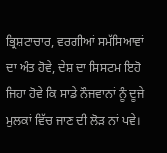ਭ੍ਰਿਸ਼ਟਾਚਾਰ, ਵਰਗੀਆਂ ਸਮੱਸਿਆਵਾਂ ਦਾ ਅੰਤ ਹੋਵੇ, ਦੇਸ਼ ਦਾ ਸਿਸਟਮ ਇਹੋ ਜਿਹਾ ਹੋਵੇ ਕਿ ਸਾਡੇ ਨੌਜਵਾਨਾਂ ਨੂੰ ਦੂਜੇ ਮੁਲਕਾਂ ਵਿੱਚ ਜਾਣ ਦੀ ਲੋੜ ਨਾਂ ਪਵੇ।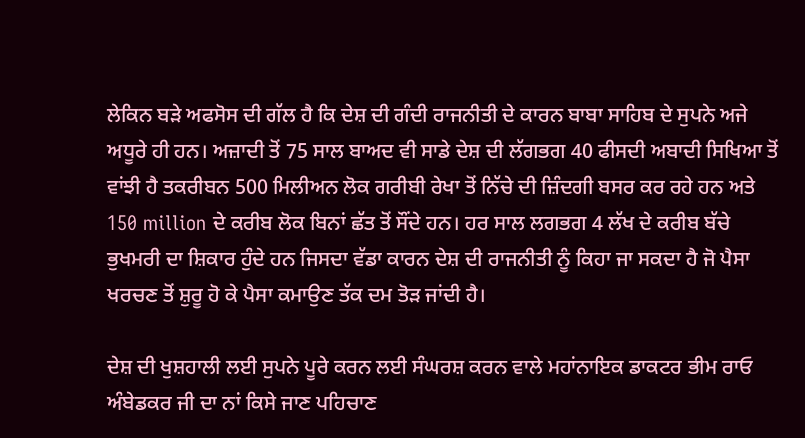ਲੇਕਿਨ ਬੜੇ ਅਫਸੋਸ ਦੀ ਗੱਲ ਹੈ ਕਿ ਦੇਸ਼ ਦੀ ਗੰਦੀ ਰਾਜਨੀਤੀ ਦੇ ਕਾਰਨ ਬਾਬਾ ਸਾਹਿਬ ਦੇ ਸੁਪਨੇ ਅਜੇ ਅਧੂਰੇ ਹੀ ਹਨ। ਅਜ਼ਾਦੀ ਤੋਂ 75 ਸਾਲ ਬਾਅਦ ਵੀ ਸਾਡੇ ਦੇਸ਼ ਦੀ ਲੱਗਭਗ 40 ਫੀਸਦੀ ਅਬਾਦੀ ਸਿਖਿਆ ਤੋਂ ਵਾਂਝੀ ਹੈ ਤਕਰੀਬਨ 500 ਮਿਲੀਅਨ ਲੋਕ ਗਰੀਬੀ ਰੇਖਾ ਤੋਂ ਨਿੱਚੇ ਦੀ ਜ਼ਿੰਦਗੀ ਬਸਰ ਕਰ ਰਹੇ ਹਨ ਅਤੇ 150 million ਦੇ ਕਰੀਬ ਲੋਕ ਬਿਨਾਂ ਛੱਤ ਤੋਂ ਸੌਂਦੇ ਹਨ। ਹਰ ਸਾਲ ਲਗਭਗ 4 ਲੱਖ ਦੇ ਕਰੀਬ ਬੱਚੇ ਭੁਖਮਰੀ ਦਾ ਸ਼ਿਕਾਰ ਹੁੰਦੇ ਹਨ ਜਿਸਦਾ ਵੱਡਾ ਕਾਰਨ ਦੇਸ਼ ਦੀ ਰਾਜਨੀਤੀ ਨੂੰ ਕਿਹਾ ਜਾ ਸਕਦਾ ਹੈ ਜੋ ਪੈਸਾ ਖਰਚਣ ਤੋਂ ਸ਼ੁਰੂ ਹੋ ਕੇ ਪੈਸਾ ਕਮਾਉਣ ਤੱਕ ਦਮ ਤੋੜ ਜਾਂਦੀ ਹੈ।

ਦੇਸ਼ ਦੀ ਖੁਸ਼ਹਾਲੀ ਲਈ ਸੁਪਨੇ ਪੂਰੇ ਕਰਨ ਲਈ ਸੰਘਰਸ਼ ਕਰਨ ਵਾਲੇ ਮਹਾਂਨਾਇਕ ਡਾਕਟਰ ਭੀਮ ਰਾਓ ਅੰਬੇਡਕਰ ਜੀ ਦਾ ਨਾਂ ਕਿਸੇ ਜਾਣ ਪਹਿਚਾਣ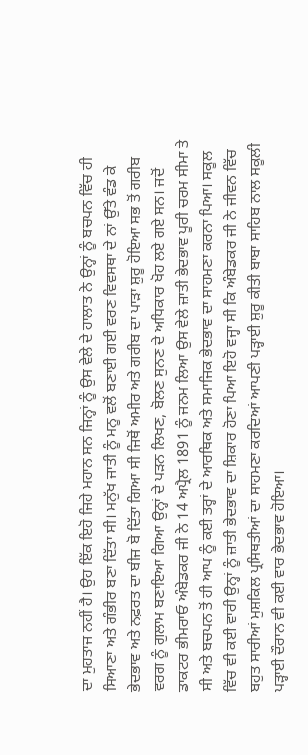ਦਾ ਮੁਹਤਾਜ ਨਹੀਂ ਹੈ। ਉਹ ਇੱਕ ਇਹੋ ਜਿਹੇ ਮਹਾਨ ਸਨ ਜਿਨ੍ਹਾਂ ਨੂੰ ਉਸ ਵੇਲੇ ਦੇ ਹਾਲਾਤ ਨੇ ਉਨ੍ਹਾਂ ਨੂੰ ਬਚਪਨ ਵਿੱਚ ਹੀ ਸਿਆਣਾ ਅਤੇ ਗੰਭੀਰ ਬਣਾ ਦਿੱਤਾ ਸੀ। ਮਨੁੱਖ ਜਾਤੀ ਨੂੰ ਮਨੂ ਵਲੋਂ ਬਣਾਈ ਗਈ ਵਰਣ ਵਿਵਸਥਾ ਦੇ ਨਾਂ ਉੱਤੇ ਵੰਡ ਕੇ ਭੇਦਭਾਵ ਅਤੇ ਨਫ਼ਰਤ ਦਾ ਬੀਜ ਬੋ ਦਿੱਤਾ ਗਿਆ ਸੀ ਜਿਥੋਂ ਅਮੀਰ ਅਤੇ ਗਰੀਬ ਦਾ ਪਾੜਾ ਸ਼ੁਰੂ ਹੋਇਆ ਸਭ ਤੋਂ ਗਰੀਬ ਵਰਗ ਨੂੰ ਗੁਲਾਮ ਬਣਾਇਆ ਗਿਆ ਉਨ੍ਹਾਂ ਦੇ ਪੜਨ ਲਿਖਣ, ਬੋਲਣ ਸੁਨਣ ਦੇ ਅਧਿਕਾਰ ਖੋਹ ਲਏ ਗਏ ਸਨ। ਜਦੋਂ ਡਾਕਟਰ ਭੀਮਰਾਓ ਅੰਬੇਡਕਰ ਜੀ ਨੇ 14 ਅਪ੍ਰੈਲ 1891 ਨੂੰ ਜਨਮ ਲਿਆ ਉਸ ਵੇਲੇ ਜ਼ਾਤੀ ਭੇਦਭਾਵ ਪੂਰੀ ਚਰਮ ਸੀਮਾ ਤੇ ਸੀ ਅਤੇ ਬਚਪਨ ਤੋਂ ਹੀ ਆਪ ਨੂੰ ਕਈ ਤਰ੍ਹਾਂ ਦੇ ਆਰਥਿਕ ਅਤੇ ਸਮਾਜਿਕ ਭੇਦਭਾਵ ਦਾ ਸਾਹਮਣਾ ਕਰਨਾ ਪਿਆ। ਸਕੂਲ ਵਿੱਚ ਵੀ ਕਈ ਵਾਰੀ ਉਨ੍ਹਾਂ ਨੂੰ ਜ਼ਾਤੀ ਭੇਦਭਾਵ ਦਾ ਸ਼ਿਕਾਰ ਹੋਣਾ ਪਿਆ ਇਹੋ ਵਜ੍ਹਾ ਸੀ ਕਿ ਅੰਬੇਡਕਰ ਜੀ ਨੇ ਜੀਵਨ ਵਿੱਚ ਬਹੁਤ ਸਾਰੀਆਂ ਮੁਸ਼ਕਿਲ ਪ੍ਰਸਿਥਤੀਆਂ ਦਾ ਸਾਹਮਣਾ ਕਰਦਿਆਂ ਆਪਣੀ ਪੜ੍ਹਾਈ ਸ਼ੁਰੂ ਕੀਤੀ ਬਾਬਾ ਸਾਹਿਬ ਨਾਲ ਸਕੂਲੀ ਪੜ੍ਹਾਈ ਦੌਰਾਨ ਵੀ ਕਈ ਵਾਰ ਭੇਦਭਾਵ ਹੋਇਆ।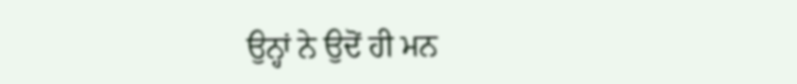ਉਨ੍ਹਾਂ ਨੇ ਉਦੋਂ ਹੀ ਮਨ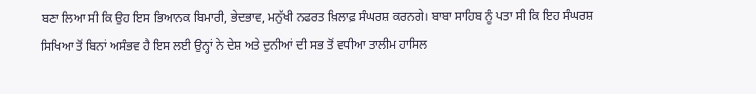ਬਣਾ ਲਿਆ ਸੀ ਕਿ ਉਹ ਇਸ ਭਿਆਨਕ ਬਿਮਾਰੀ, ਭੇਦਭਾਵ, ਮਨੁੱਖੀ ਨਫਰਤ ਖ਼ਿਲਾਫ਼ ਸੰਘਰਸ਼ ਕਰਨਗੇ। ਬਾਬਾ ਸਾਹਿਬ ਨੂੰ ਪਤਾ ਸੀ ਕਿ ਇਹ ਸੰਘਰਸ਼ ਸਿਖਿਆ ਤੋਂ ਬਿਨਾਂ ਅਸੰਭਵ ਹੈ ਇਸ ਲਈ ਉਨ੍ਹਾਂ ਨੇ ਦੇਸ਼ ਅਤੇ ਦੁਨੀਆਂ ਦੀ ਸਭ ਤੋਂ ਵਧੀਆ ਤਾਲੀਮ ਹਾਸਿਲ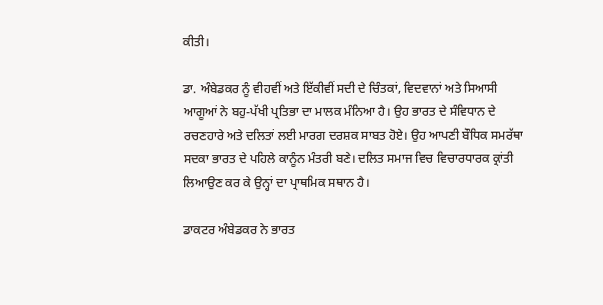ਕੀਤੀ।

ਡਾ. ਅੰਬੇਡਕਰ ਨੂੰ ਵੀਹਵੀਂ ਅਤੇ ਇੱਕੀਵੀਂ ਸਦੀ ਦੇ ਚਿੰਤਕਾਂ, ਵਿਦਵਾਨਾਂ ਅਤੇ ਸਿਆਸੀ ਆਗੂਆਂ ਨੇ ਬਹੁ-ਪੱਖੀ ਪ੍ਰਤਿਭਾ ਦਾ ਮਾਲਕ ਮੰਨਿਆ ਹੈ। ਉਹ ਭਾਰਤ ਦੇ ਸੰਵਿਧਾਨ ਦੇ ਰਚਣਹਾਰੇ ਅਤੇ ਦਲਿਤਾਂ ਲਈ ਮਾਰਗ ਦਰਸ਼ਕ ਸਾਬਤ ਹੋਏ। ਉਹ ਆਪਣੀ ਬੌਧਿਕ ਸਮਰੱਥਾ ਸਦਕਾ ਭਾਰਤ ਦੇ ਪਹਿਲੇ ਕਾਨੂੰਨ ਮੰਤਰੀ ਬਣੇ। ਦਲਿਤ ਸਮਾਜ ਵਿਚ ਵਿਚਾਰਧਾਰਕ ਕ੍ਰਾਂਤੀ ਲਿਆਉਣ ਕਰ ਕੇ ਉਨ੍ਹਾਂ ਦਾ ਪ੍ਰਾਥਮਿਕ ਸਥਾਨ ਹੈ।

ਡਾਕਟਰ ਅੰਬੇਡਕਰ ਨੇ ਭਾਰਤ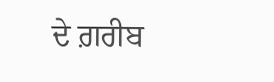ਦੇ ਗ਼ਰੀਬ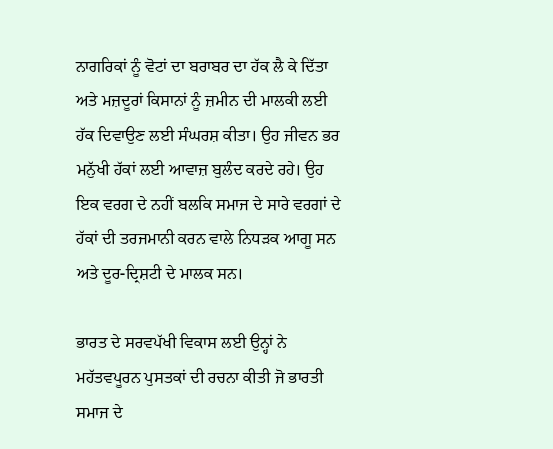ਨਾਗਰਿਕਾਂ ਨੂੰ ਵੋਟਾਂ ਦਾ ਬਰਾਬਰ ਦਾ ਹੱਕ ਲੈ ਕੇ ਦਿੱਤਾ ਅਤੇ ਮਜ਼ਦੂਰਾਂ ਕਿਸਾਨਾਂ ਨੂੰ ਜ਼ਮੀਨ ਦੀ ਮਾਲਕੀ ਲਈ ਹੱਕ ਦਿਵਾਉਣ ਲਈ ਸੰਘਰਸ਼ ਕੀਤਾ। ਉਹ ਜੀਵਨ ਭਰ ਮਨੁੱਖੀ ਹੱਕਾਂ ਲਈ ਆਵਾਜ਼ ਬੁਲੰਦ ਕਰਦੇ ਰਹੇ। ਉਹ ਇਕ ਵਰਗ ਦੇ ਨਹੀਂ ਬਲਕਿ ਸਮਾਜ ਦੇ ਸਾਰੇ ਵਰਗਾਂ ਦੇ ਹੱਕਾਂ ਦੀ ਤਰਜਮਾਨੀ ਕਰਨ ਵਾਲੇ ਨਿਧੜਕ ਆਗੂ ਸਨ ਅਤੇ ਦੂਰ-ਦ੍ਰਿਸ਼ਟੀ ਦੇ ਮਾਲਕ ਸਨ।

ਭਾਰਤ ਦੇ ਸਰਵਪੱਖੀ ਵਿਕਾਸ ਲਈ ਉਨ੍ਹਾਂ ਨੇ ਮਹੱਤਵਪੂਰਨ ਪੁਸਤਕਾਂ ਦੀ ਰਚਨਾ ਕੀਤੀ ਜੋ ਭਾਰਤੀ ਸਮਾਜ ਦੇ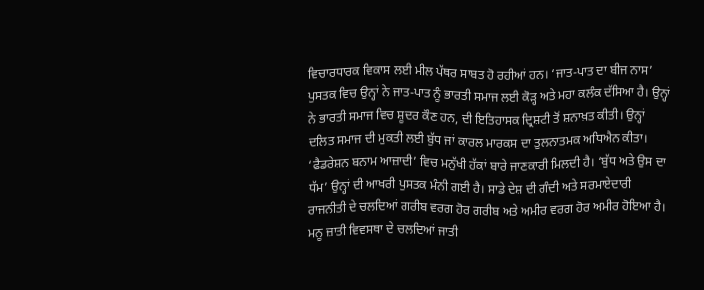ਵਿਚਾਰਧਾਰਕ ਵਿਕਾਸ ਲਈ ਮੀਲ ਪੱਥਰ ਸਾਬਤ ਹੋ ਰਹੀਆਂ ਹਨ। ‘ਜਾਤ-ਪਾਤ ਦਾ ਬੀਜ ਨਾਸ’ ਪੁਸਤਕ ਵਿਚ ਉਨ੍ਹਾਂ ਨੇ ਜਾਤ-ਪਾਤ ਨੂੰ ਭਾਰਤੀ ਸਮਾਜ ਲਈ ਕੋੜ੍ਹ ਅਤੇ ਮਹਾ ਕਲੰਕ ਦੱਸਿਆ ਹੈ। ਉਨ੍ਹਾਂ ਨੇ ਭਾਰਤੀ ਸਮਾਜ ਵਿਚ ਸ਼ੂਦਰ ਕੌਣ ਹਨ, ਦੀ ਇਤਿਹਾਸਕ ਦ੍ਰਿਸ਼ਟੀ ਤੋਂ ਸ਼ਨਾਖ਼ਤ ਕੀਤੀ। ਉਨ੍ਹਾਂ ਦਲਿਤ ਸਮਾਜ ਦੀ ਮੁਕਤੀ ਲਈ ਬੁੱਧ ਜਾਂ ਕਾਰਲ ਮਾਰਕਸ ਦਾ ਤੁਲਨਾਤਮਕ ਅਧਿਐਨ ਕੀਤਾ। ‘ਫੈਡਰੇਸ਼ਨ ਬਨਾਮ ਆਜ਼ਾਦੀ’ ਵਿਚ ਮਨੁੱਖੀ ਹੱਕਾਂ ਬਾਰੇ ਜਾਣਕਾਰੀ ਮਿਲਦੀ ਹੈ। ‘ਬੁੱਧ ਅਤੇ ਉਸ ਦਾ ਧੱਮ’ ਉਨ੍ਹਾਂ ਦੀ ਆਖਰੀ ਪੁਸਤਕ ਮੰਨੀ ਗਈ ਹੈ। ਸਾਡੇ ਦੇਸ਼ ਦੀ ਗੰਦੀ ਅਤੇ ਸਰਮਾਏਦਾਰੀ ਰਾਜਨੀਤੀ ਦੇ ਚਲਦਿਆਂ ਗਰੀਬ ਵਰਗ ਹੋਰ ਗਰੀਬ ਅਤੇ ਅਮੀਰ ਵਰਗ ਹੋਰ ਅਮੀਰ ਹੋਇਆ ਹੈ। ਮਨੂ ਜ਼ਾਤੀ ਵਿਵਸਥਾ ਦੇ ਚਲਦਿਆਂ ਜਾਤੀ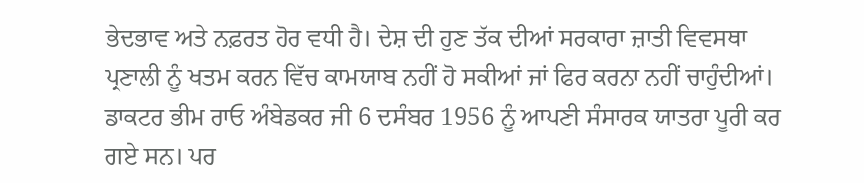ਭੇਦਭਾਵ ਅਤੇ ਨਫ਼ਰਤ ਹੋਰ ਵਧੀ ਹੈ। ਦੇਸ਼ ਦੀ ਹੁਣ ਤੱਕ ਦੀਆਂ ਸਰਕਾਰਾ ਜ਼ਾਤੀ ਵਿਵਸਥਾ ਪ੍ਰਣਾਲੀ ਨੂੰ ਖਤਮ ਕਰਨ ਵਿੱਚ ਕਾਮਯਾਬ ਨਹੀਂ ਹੋ ਸਕੀਆਂ ਜਾਂ ਫਿਰ ਕਰਨਾ ਨਹੀਂ ਚਾਹੁੰਦੀਆਂ। ਡਾਕਟਰ ਭੀਮ ਰਾਓ ਅੰਬੇਡਕਰ ਜੀ 6 ਦਸੰਬਰ 1956 ਨੂੰ ਆਪਣੀ ਸੰਸਾਰਕ ਯਾਤਰਾ ਪੂਰੀ ਕਰ ਗਏ ਸਨ। ਪਰ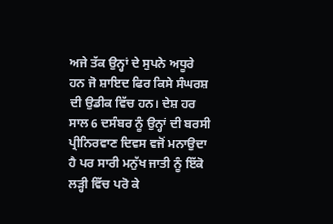ਅਜੇ ਤੱਕ ਉਨ੍ਹਾਂ ਦੇ ਸੁਪਨੇ ਅਧੂਰੇ ਹਨ ਜੋ ਸ਼ਾਇਦ ਫਿਰ ਕਿਸੇ ਸੰਘਰਸ਼ ਦੀ ਉਡੀਕ ਵਿੱਚ ਹਨ। ਦੇਸ਼ ਹਰ ਸਾਲ 6 ਦਸੰਬਰ ਨੂੰ ਉਨ੍ਹਾਂ ਦੀ ਬਰਸੀ ਪ੍ਰੀਨਿਰਵਾਣ ਦਿਵਸ ਵਜੋਂ ਮਨਾਉਦਾ ਹੈ ਪਰ ਸਾਰੀ ਮਨੁੱਖ ਜਾਤੀ ਨੂੰ ਇੱਕੋ ਲੜ੍ਹੀ ਵਿੱਚ ਪਰੋ ਕੇ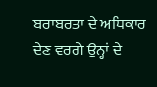ਬਰਾਬਰਤਾ ਦੇ ਅਧਿਕਾਰ ਦੇਣ ਵਰਗੇ ਉਨ੍ਹਾਂ ਦੇ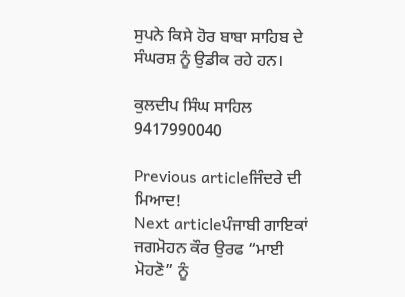ਸੁਪਨੇ ਕਿਸੇ ਹੋਰ ਬਾਬਾ ਸਾਹਿਬ ਦੇ ਸੰਘਰਸ਼ ਨੂੰ ਉਡੀਕ ਰਹੇ ਹਨ।

ਕੁਲਦੀਪ ਸਿੰਘ ਸਾਹਿਲ
9417990040

Previous articleਜਿੰਦਰੇ ਦੀ ਮਿਆਦ!
Next articleਪੰਜਾਬੀ ਗਾਇਕਾਂ ਜਗਮੋਹਨ ਕੌਰ ਉਰਫ “ਮਾਈ ਮੋਹਣੋ” ਨੂੰ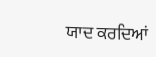ਯਾਦ ਕਰਦਿਆਂ